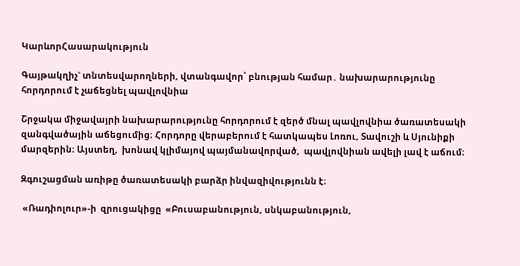ԿարևորՀասարակություն

Գայթակղիչ` տնտեսվարողների, վտանգավոր՝ բնության համար․ նախարարությունը հորդորում է չաճեցնել պավլովնիա

Շրջակա միջավայրի նախարարությունը հորդորում է զերծ մնալ պավլովնիա ծառատեսակի զանգվածային աճեցումից։ Հորդորը վերաբերում է հատկապես Լոռու, Տավուշի և Սյունիքի մարզերին։ Այստեղ,  խոնավ կլիմայով պայմանավորված,  պավլովնիան ավելի լավ է աճում։

Զգուշացման առիթը ծառատեսակի բարձր ինվազիվությունն է։

 «Ռադիոլուր»-ի  զրուցակիցը  «Բուսաբանություն, սնկաբանություն,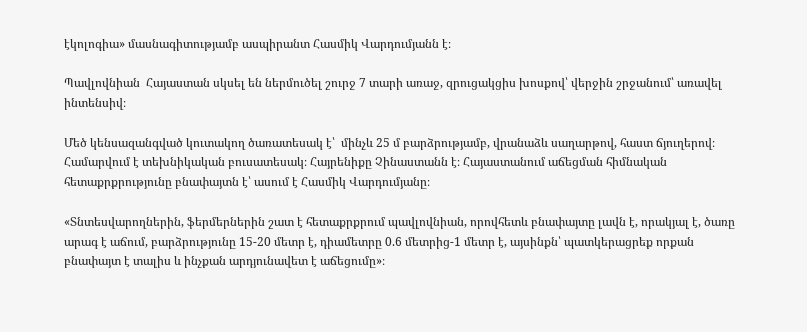էկոլոգիա» մասնագիտությամբ ասպիրանտ Հասմիկ Վարդումյանն է։

Պավլովնիան  Հայաստան սկսել են ներմուծել շուրջ 7 տարի առաջ, զրուցակցիս խոսքով՝ վերջին շրջանում՝ առավել ինտենսիվ։

Մեծ կենսազանգված կուտակող ծառատեսակ է՝  մինչև 25 մ բարձրությամբ, վրանաձև սաղարթով, հաստ ճյուղերով։ Համարվում է տեխնիկական բուսատեսակ։ Հայրենիքը Չինաստանն է։ Հայաստանում աճեցման հիմնական հետաքրքրությունը բնափայտն է՝ ասում է Հասմիկ Վարդումյանը։

«Տնտեսվարողներին, ֆերմերներին շատ է հետաքրքրում պավլովնիան, որովհետև բնափայտը լավն է, որակյալ է, ծառը արագ է աճում, բարձրությունը 15-20 մետր է, դիամետրը 0.6 մետրից-1 մետր է, այսինքն՝ պատկերացրեք որքան բնափայտ է տալիս և ինչքան արդյունավետ է աճեցումը»։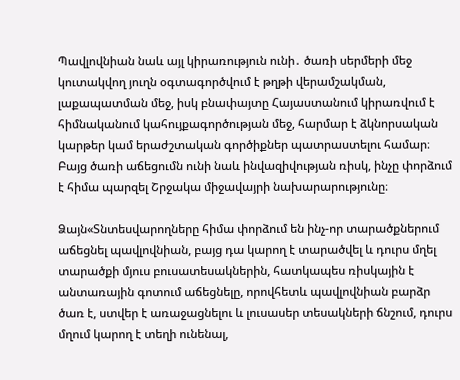Պավլովնիան նաև այլ կիրառություն ունի․ ծառի սերմերի մեջ կուտակվող յուղն օգտագործվում է թղթի վերամշակման, լաքապատման մեջ, իսկ բնափայտը Հայաստանում կիրառվում է հիմնականում կահույքագործության մեջ, հարմար է ձկնորսական կարթեր կամ երաժշտական գործիքներ պատրաստելու համար։ Բայց ծառի աճեցումն ունի նաև ինվազիվության ռիսկ, ինչը փորձում է հիմա պարզել Շրջակա միջավայրի նախարարությունը։

Ձայն«Տնտեսվարողները հիմա փորձում են ինչ-որ տարածքներում աճեցնել պավլովնիան, բայց դա կարող է տարածվել և դուրս մղել տարածքի մյուս բուսատեսակներին, հատկապես ռիսկային է անտառային գոտում աճեցնելը, որովհետև պավլովնիան բարձր ծառ է, ստվեր է առաջացնելու և լուսասեր տեսակների ճնշում, դուրս մղում կարող է տեղի ունենալ,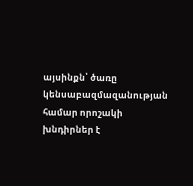այսինքն՝ ծառը կենսաբազմազանության համար որոշակի խնդիրներ է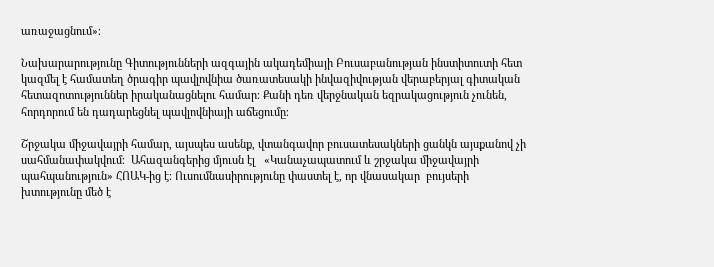առաջացնում»։

Նախարարությունը Գիտությունների ազգային ակադեմիայի Բուսաբանության ինստիտուտի հետ կազմել է համատեղ ծրագիր պավլովնիա ծառատեսակի ինվազիվության վերաբերյալ գիտական հետազոտություններ իրականացնելու համար։ Քանի դեռ վերջնական եզրակացություն չունեն,  հորդորում են դադարեցնել պավլովնիայի աճեցումը։

Շրջակա միջավայրի համար, այսպես ասենք, վտանգավոր բուսատեսակների ցանկն այսքանով չի սահմանափակվում։  Ահազանգերից մյուսն էլ   «Կանաչապատում և շրջակա միջավայրի պահպանություն» ՀՈԱԿ-ից է։ Ուսումնասիրությունը փաստել է, որ վնասակար  բույսերի խտությունը մեծ է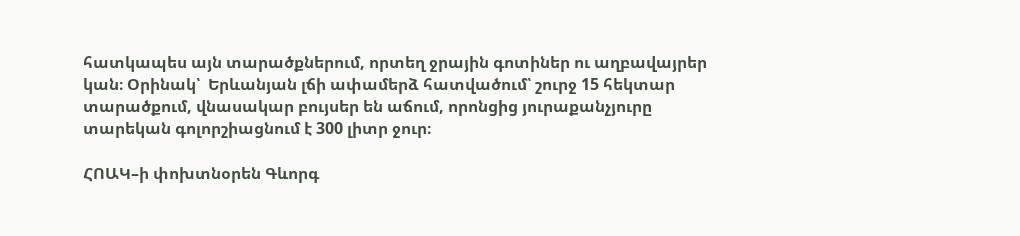հատկապես այն տարածքներում, որտեղ ջրային գոտիներ ու աղբավայրեր կան։ Օրինակ՝  Երևանյան լճի ափամերձ հատվածում՝ շուրջ 15 հեկտար տարածքում, վնասակար բույսեր են աճում, որոնցից յուրաքանչյուրը տարեկան գոլորշիացնում է 300 լիտր ջուր։

ՀՈԱԿ–ի փոխտնօրեն Գևորգ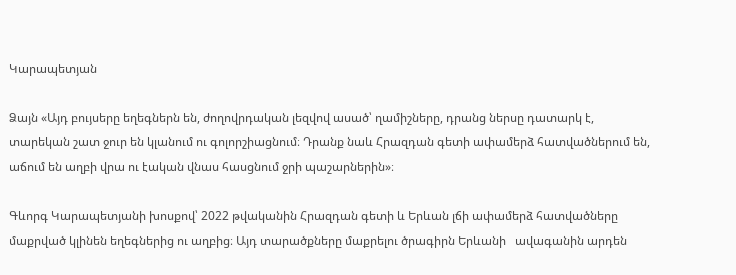Կարապետյան

Ձայն «Այդ բույսերը եղեգներն են, ժողովրդական լեզվով ասած՝ ղամիշները, դրանց ներսը դատարկ է, տարեկան շատ ջուր են կլանում ու գոլորշիացնում։ Դրանք նաև Հրազդան գետի ափամերձ հատվածներում են, աճում են աղբի վրա ու էական վնաս հասցնում ջրի պաշարներին»։

Գևորգ Կարապետյանի խոսքով՝ 2022 թվականին Հրազդան գետի և Երևան լճի ափամերձ հատվածները մաքրված կլինեն եղեգներից ու աղբից։ Այդ տարածքները մաքրելու ծրագիրն Երևանի   ավագանին արդեն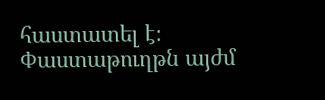հաստատել է։ Փաստաթուղթն այժմ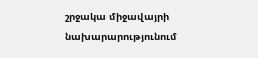շրջակա միջավայրի նախարարությունում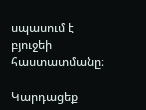սպասում է  բյուջեի հաստատմանը։

Կարդացեք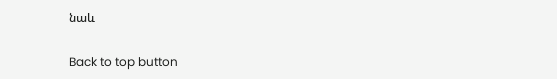նաև

Back to top button